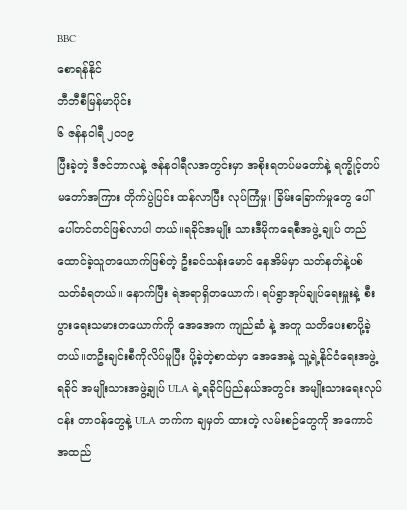BBC
စောရန်နိုင်
ဘီဘီစီမြန်မာပိုင်း
၆ ဇန်နဝါရီ ၂၀၁၉
ပြီးခဲ့တဲ့ ဒီဇင်ဘာလနဲ့ ဇန်နဝါရီလအတွင်းမှာ အစိုးရတပ်မတော်နဲ့ ရက္ခိုင့်တပ်မတော်အကြား တိုက်ပွဲပြင်း ထန်လာပြီး လုပ်ကြံမှု၊ ခြိမ်းခြောက်မှုတွေ ပေါ်ပေါ်တင်တင်ဖြစ်လာပါ တယ်။ရခိုင်အမျိုး သားဒီမိုကရေစီအဖွဲ့ ချုပ် တည် ထောင်ခဲ့သူတယောက်ဖြစ်တဲ့ ဦးခင်သန်းမောင် နေအိမ်မှာ သတ်နတ်နဲ့ပစ်သတ်ခံရတယ်။ နောက်ပြီး ရဲအရာရှိတယောက်၊ ရပ်ရွာအုပ်ချုပ်ရေးမှူးနဲ့ စီးပွားရေးသမားတယောက်ကို အေအေက ကျည်ဆံ နဲ့ အတူ သတိပေးစာပို့ခဲ့တယ်။တဦးချင်းစီကိုလိပ်မူပြီး ပို့ခဲ့တဲ့စာထဲမှာ အေအေနဲ့ သူ့ရဲ့နိုင်ငံရေးအဖွဲ့ ရခိုင် အမျိုးသားအဖွဲ့ချုပ် ULA ရဲ့ရခိုင်ပြည်နယ်အတွင်း အမျိုးသားရေးလုပ်ငန်း တာဝန်တွေနဲ့ ULA ဘက်က ချမှတ် ထားတဲ့ လမ်းစဉ်တွေကို အကောင်အထည်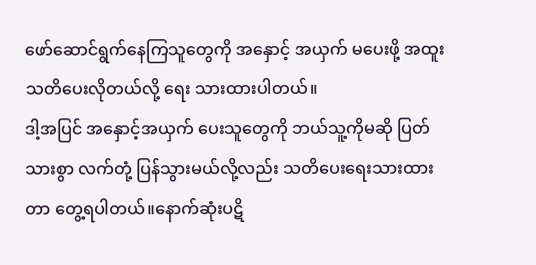ဖော်ဆောင်ရွက်နေကြသူတွေကို အနှောင့် အယှက် မပေးဖို့ အထူး သတိပေးလိုတယ်လို့ ရေး သားထားပါတယ်။
ဒါ့အပြင် အနှောင့်အယှက် ပေးသူတွေကို ဘယ်သူ့ကိုမဆို ပြတ်သားစွာ လက်တုံ့ ပြန်သွားမယ်လို့လည်း သတိပေးရေးသားထားတာ တွေ့ရပါတယ်။နောက်ဆုံးပဋိ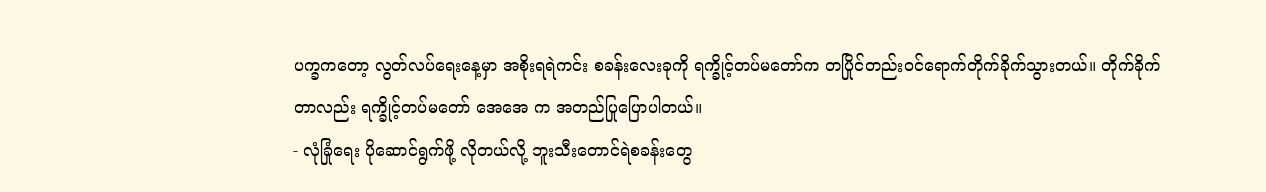ပက္ခကတော့ လွတ်လပ်ရေးနေ့မှာ အစိုးရရဲကင်း စခန်းလေးခုကို ရက္ခိုင့်တပ်မတော်က တပြိုင်တည်းဝင်ရောက်တိုက်ခိုက်သွားတယ်။ တိုက်ခိုက်တာလည်း ရက္ခိုင့်တပ်မတော် အေအေ က အတည်ပြုပြောပါတယ်။
- လုံခြုံရေး ပိုဆောင်ရွက်ဖို့ လိုတယ်လို့ ဘူးသီးတောင်ရဲစခန်းတွေ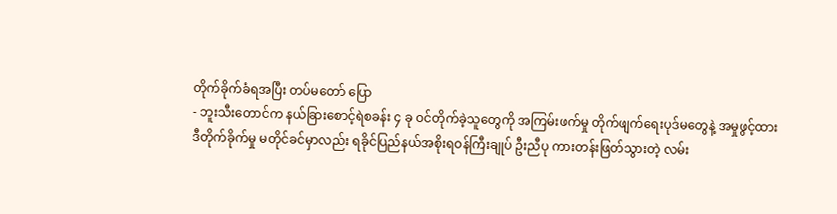တိုက်ခိုက်ခံရအပြီး တပ်မတော် ပြော
- ဘူးသီးတောင်က နယ်ခြားစောင့်ရဲစခန်း ၄ ခု ဝင်တိုက်ခဲ့သူတွေကို အကြမ်းဖက်မှု တိုက်ဖျက်ရေးပုဒ်မတွေနဲ့ အမှုဖွင့်ထား
ဒီတိုက်ခိုက်မှု မတိုင်ခင်မှာလည်း ရခိုင်ပြည်နယ်အစိုးရဝန်ကြီးချုပ် ဦးညီပု ကားတန်းဖြတ်သွားတဲ့ လမ်း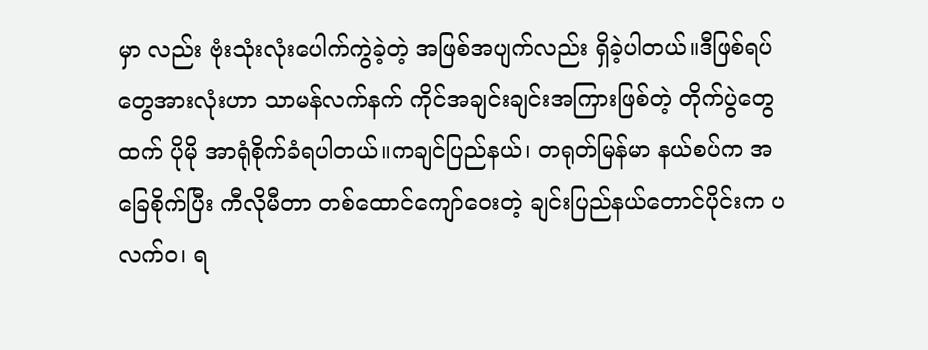မှာ လည်း ဗုံးသုံးလုံးပေါက်ကွဲခဲ့တဲ့ အဖြစ်အပျက်လည်း ရှိခဲ့ပါတယ်။ဒီဖြစ်ရပ်တွေအားလုံးဟာ သာမန်လက်နက် ကိုင်အချင်းချင်းအကြားဖြစ်တဲ့ တိုက်ပွဲတွေထက် ပိုမို အာရုံစိုက်ခံရပါတယ်။ကချင်ပြည်နယ်၊ တရုတ်မြန်မာ နယ်စပ်က အခြေစိုက်ပြီး ကီလိုမီတာ တစ်ထောင်ကျော်ဝေးတဲ့ ချင်းပြည်နယ်တောင်ပိုင်းက ပလက်ဝ၊ ရ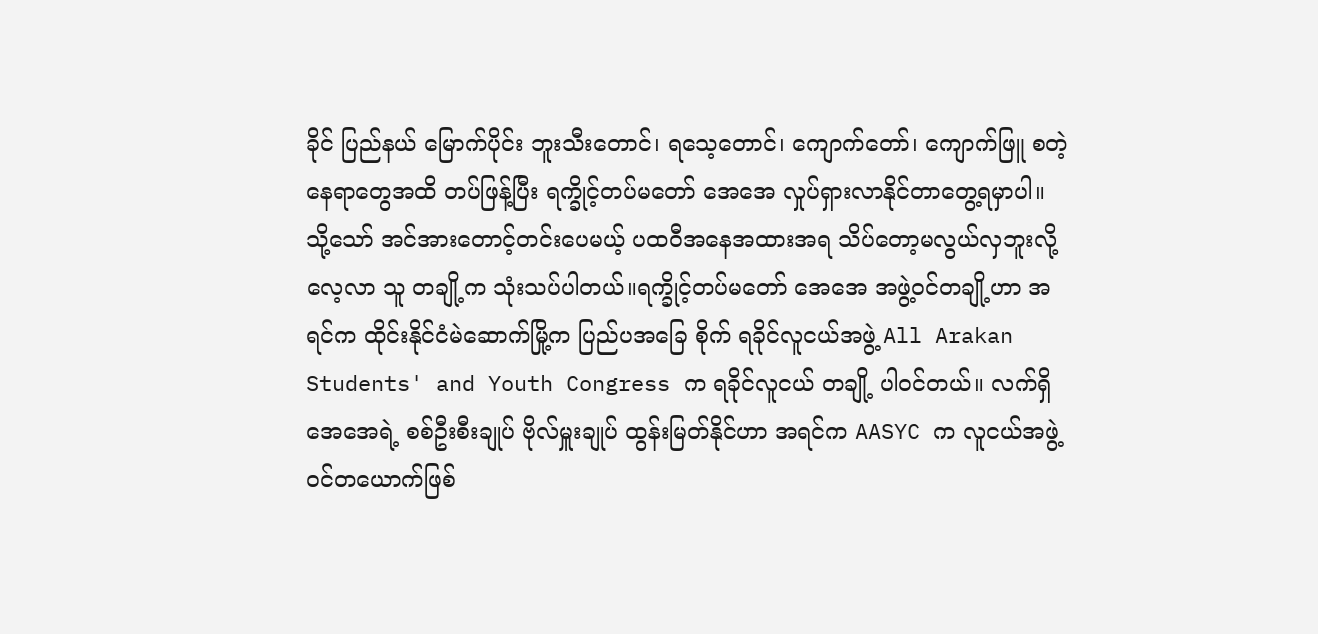ခိုင် ပြည်နယ် မြောက်ပိုင်း ဘူးသီးတောင်၊ ရသေ့တောင်၊ ကျောက်တော်၊ ကျောက်ဖြူ စတဲ့ နေရာတွေအထိ တပ်ဖြန့်ပြီး ရက္ခိုင့်တပ်မတော် အေအေ လှုပ်ရှားလာနိုင်တာတွေ့ရမှာပါ။
သို့သော် အင်အားတောင့်တင်းပေမယ့် ပထဝီအနေအထားအရ သိပ်တော့မလွယ်လှဘူးလို့ လေ့လာ သူ တချို့က သုံးသပ်ပါတယ်။ရက္ခိုင့်တပ်မတော် အေအေ အဖွဲ့ဝင်တချို့ဟာ အရင်က ထိုင်းနိုင်ငံမဲဆောက်မြို့က ပြည်ပအခြေ စိုက် ရခိုင်လူငယ်အဖွဲ့ All Arakan Students' and Youth Congress က ရခိုင်လူငယ် တချို့ ပါဝင်တယ်။ လက်ရှိ အေအေရဲ့ စစ်ဦးစီးချုပ် ဗိုလ်မှူးချုပ် ထွန်းမြတ်နိုင်ဟာ အရင်က AASYC က လူငယ်အဖွဲ့ ဝင်တယောက်ဖြစ်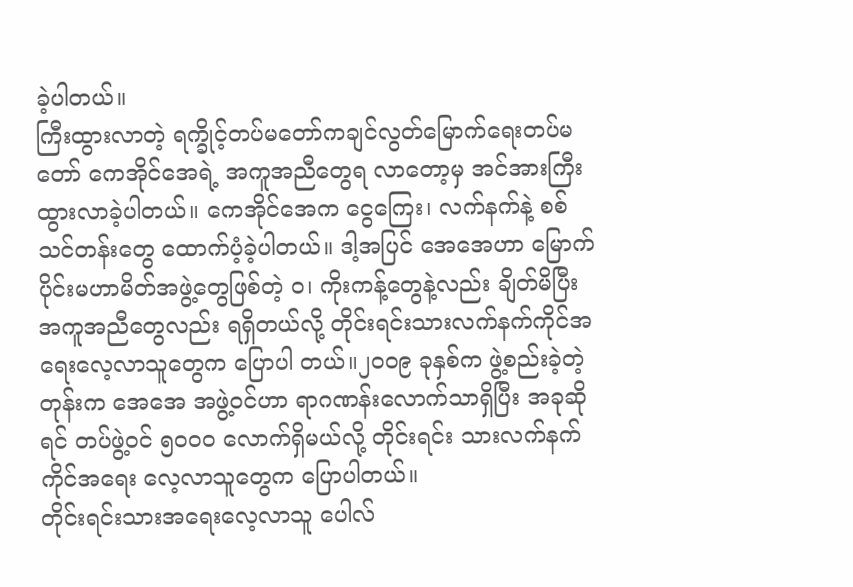ခဲ့ပါတယ်။
ကြီးထွားလာတဲ့ ရက္ခိုင့်တပ်မတော်ကချင်လွတ်မြောက်ရေးတပ်မတော် ကေအိုင်အေရဲ့ အကူအညီတွေရ လာတော့မှ အင်အားကြီးထွားလာခဲ့ပါတယ်။ ကေအိုင်အေက ငွေကြေး၊ လက်နက်နဲ့ စစ်သင်တန်းတွေ ထောက်ပံ့ခဲ့ပါတယ်။ ဒါ့အပြင် အေအေဟာ မြောက်ပိုင်းမဟာမိတ်အဖွဲ့တွေဖြစ်တဲ့ ဝ၊ ကိုးကန့်တွေနဲ့လည်း ချိတ်မိပြီး အကူအညီတွေလည်း ရရှိတယ်လို့ တိုင်းရင်းသားလက်နက်ကိုင်အရေးလေ့လာသူတွေက ပြောပါ တယ်။၂၀ဝ၉ ခုနှစ်က ဖွဲ့စည်းခဲ့တဲ့တုန်းက အေအေ အဖွဲ့ဝင်ဟာ ရာဂဏန်းလောက်သာရှိပြီး အခုဆိုရင် တပ်ဖွဲ့ဝင် ၅၀ဝ၀ လောက်ရှိမယ်လို့ တိုင်းရင်း သားလက်နက်ကိုင်အရေး လေ့လာသူတွေက ပြောပါတယ်။
တိုင်းရင်းသားအရေးလေ့လာသူ ပေါလ်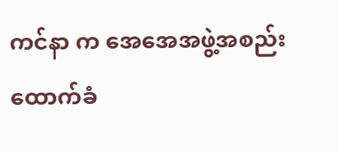ကင်နာ က အေအေအဖွဲ့အစည်း ထောက်ခံ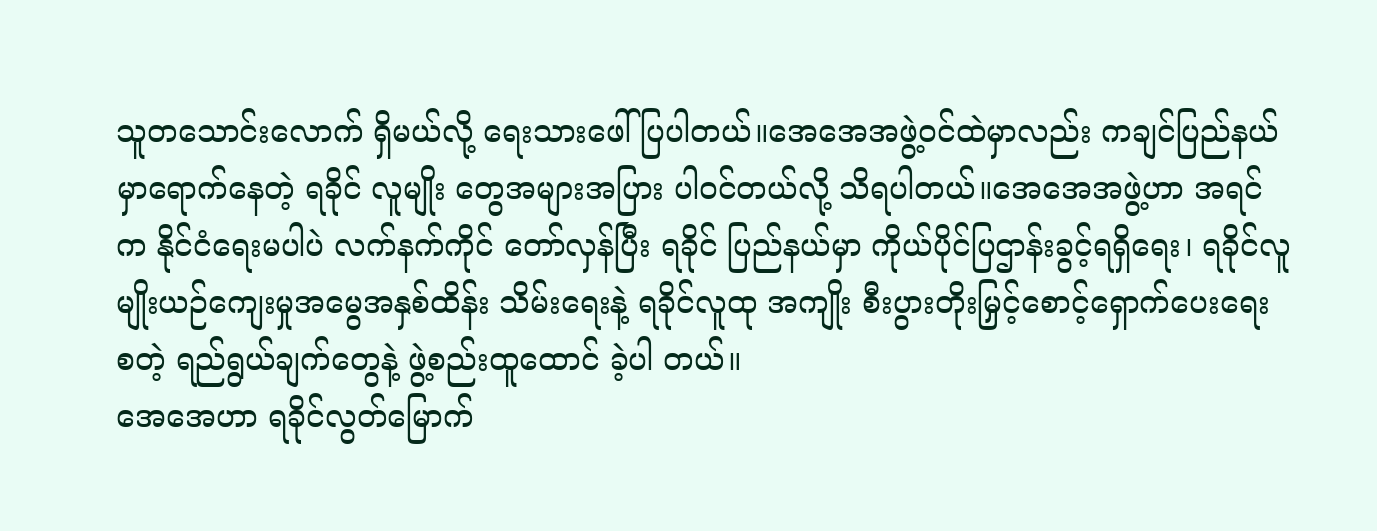သူတသောင်းလောက် ရှိမယ်လို့ ရေးသားဖေါ်ပြပါတယ်။အေအေအဖွဲ့ဝင်ထဲမှာလည်း ကချင်ပြည်နယ်မှာရောက်နေတဲ့ ရခိုင် လူမျိုး တွေအများအပြား ပါဝင်တယ်လို့ သိရပါတယ်။အေအေအဖွဲ့ဟာ အရင်က နိုင်ငံရေးမပါပဲ လက်နက်ကိုင် တော်လှန်ပြီး ရခိုင် ပြည်နယ်မှာ ကိုယ်ပိုင်ပြဌာန်းခွင့်ရရှိရေး၊ ရခိုင်လူမျိုးယဉ်ကျေးမှုအမွေအနှစ်ထိန်း သိမ်းရေးနဲ့ ရခိုင်လူထု အကျိုး စီးပွားတိုးမြှင့်စောင့်ရှောက်ပေးရေး စတဲ့ ရည်ရွယ်ချက်တွေနဲ့ ဖွဲ့စည်းထူထောင် ခဲ့ပါ တယ်။
အေအေဟာ ရခိုင်လွတ်မြောက်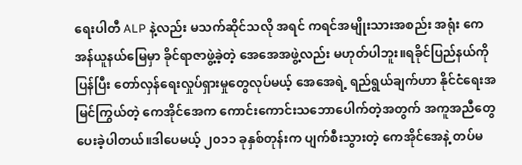ရေးပါတီ ALP နဲ့လည်း မသက်ဆိုင်သလို အရင် ကရင်အမျိုးသားအစည်း အရုံး ကေအန်ယူနယ်မြေမှာ ခိုင်ရာဇာဖွဲ့ခဲ့တဲ့ အေအေအဖွဲ့လည်း မဟုတ်ပါဘူး။ရခိုင်ပြည်နယ်ကိုပြန်ပြီး တော်လှန်ရေးလှုပ်ရှားမှုတွေလုပ်မယ့် အေအေရဲ့ ရည်ရွယ်ချက်ဟာ နိုင်ငံရေးအမြင်ကြွယ်တဲ့ ကေအိုင်အေက ကောင်းကောင်းသဘောပေါက်တဲ့အတွက် အကူအညီတွေပေးခဲ့ပါတယ်။ဒါပေမယ့် ၂၀၁၁ ခုနှစ်တုန်းက ပျက်စီးသွားတဲ့ ကေအိုင်အေနဲ့ တပ်မ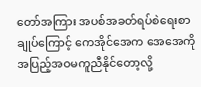တော်အကြား အပစ်အခတ်ရပ်စဲရေးစာချုပ်ကြောင့် ကေအိုင်အေက အေအေကို အပြည့်အဝမကူညီနိုင်တော့လို့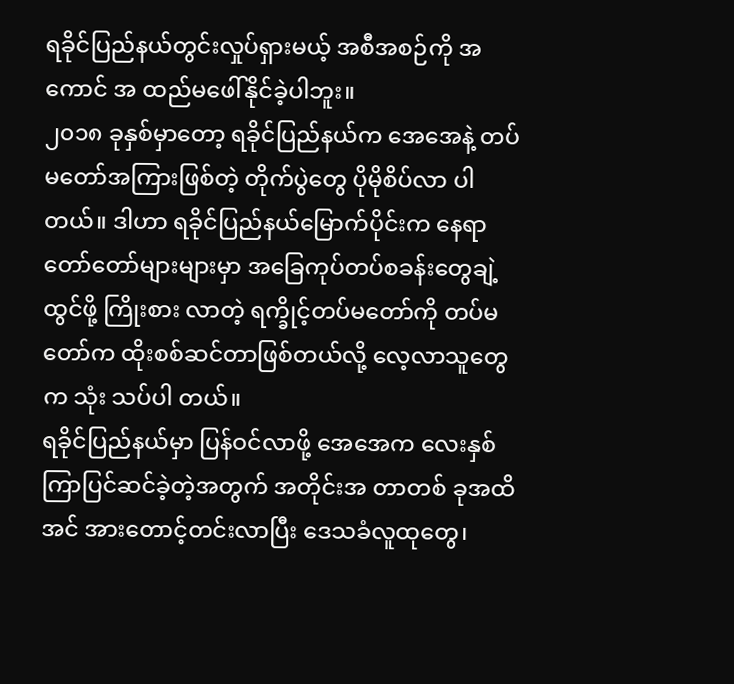ရခိုင်ပြည်နယ်တွင်းလှုပ်ရှားမယ့် အစီအစဉ်ကို အကောင် အ ထည်မဖေါ်နိုင်ခဲ့ပါဘူး။
၂၀၁၈ ခုနှစ်မှာတော့ ရခိုင်ပြည်နယ်က အေအေနဲ့ တပ်မတော်အကြားဖြစ်တဲ့ တိုက်ပွဲတွေ ပိုမိုစိပ်လာ ပါ တယ်။ ဒါဟာ ရခိုင်ပြည်နယ်မြောက်ပိုင်းက နေရာတော်တော်များများမှာ အခြေကုပ်တပ်စခန်းတွေချဲ့ထွင်ဖို့ ကြိုးစား လာတဲ့ ရက္ခိုင့်တပ်မတော်ကို တပ်မတော်က ထိုးစစ်ဆင်တာဖြစ်တယ်လို့ လေ့လာသူတွေက သုံး သပ်ပါ တယ်။
ရခိုင်ပြည်နယ်မှာ ပြန်ဝင်လာဖို့ အေအေက လေးနှစ်ကြာပြင်ဆင်ခဲ့တဲ့အတွက် အတိုင်းအ တာတစ် ခုအထိ အင် အားတောင့်တင်းလာပြီး ဒေသခံလူထုတွေ၊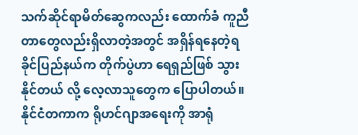သက်ဆိုင်ရာမိတ်ဆွေကလည်း ထောက်ခံ ကူညီ တာတွေလည်းရှိလာတဲ့အတွင် အရှိန်ရနေတဲ့ရခိုင်ပြည်နယ်က တိုက်ပွဲဟာ ရေရှည်ဖြစ် သွားနိုင်တယ် လို့ လေ့လာသူတွေက ပြောပါတယ်။နိုင်ငံတကာက ရိုဟင်ဂျာအရေးကို အာရုံ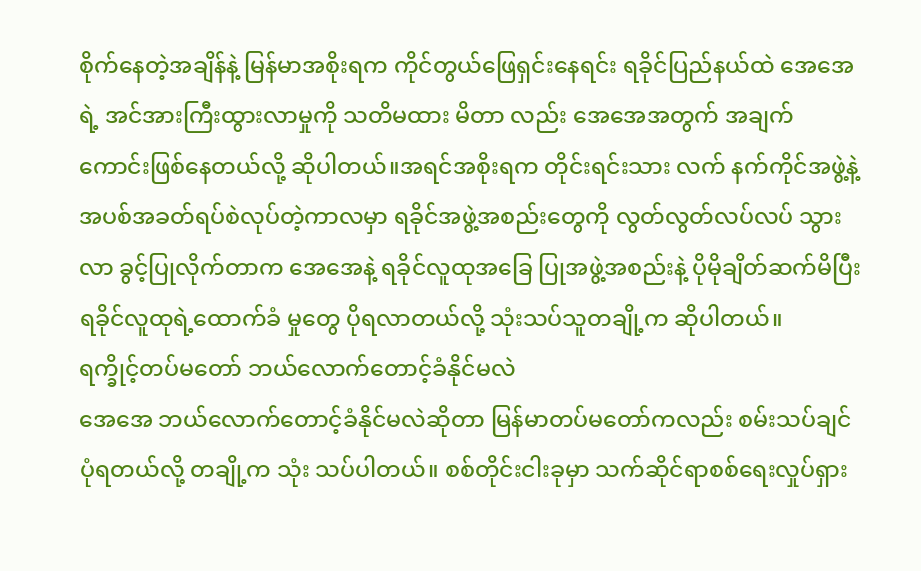စိုက်နေတဲ့အချိန်နဲ့ မြန်မာအစိုးရက ကိုင်တွယ်ဖြေရှင်းနေရင်း ရခိုင်ပြည်နယ်ထဲ အေအေရဲ့ အင်အားကြီးထွားလာမှုကို သတိမထား မိတာ လည်း အေအေအတွက် အချက်ကောင်းဖြစ်နေတယ်လို့ ဆိုပါတယ်။အရင်အစိုးရက တိုင်းရင်းသား လက် နက်ကိုင်အဖွဲ့နဲ့ အပစ်အခတ်ရပ်စဲလုပ်တဲ့ကာလမှာ ရခိုင်အဖွဲ့အစည်းတွေကို လွတ်လွတ်လပ်လပ် သွားလာ ခွင့်ပြုလိုက်တာက အေအေနဲ့ ရခိုင်လူထုအခြေ ပြုအဖွဲ့အစည်းနဲ့ ပိုမိုချိတ်ဆက်မိပြီး ရခိုင်လူထုရဲ့ထောက်ခံ မှုတွေ ပိုရလာတယ်လို့ သုံးသပ်သူတချို့က ဆိုပါတယ်။
ရက္ခိုင့်တပ်မတော် ဘယ်လောက်တောင့်ခံနိုင်မလဲ
အေအေ ဘယ်လောက်တောင့်ခံနိုင်မလဲဆိုတာ မြန်မာတပ်မတော်ကလည်း စမ်းသပ်ချင်ပုံရတယ်လို့ တချို့က သုံး သပ်ပါတယ်။ စစ်တိုင်းငါးခုမှာ သက်ဆိုင်ရာစစ်ရေးလှုပ်ရှား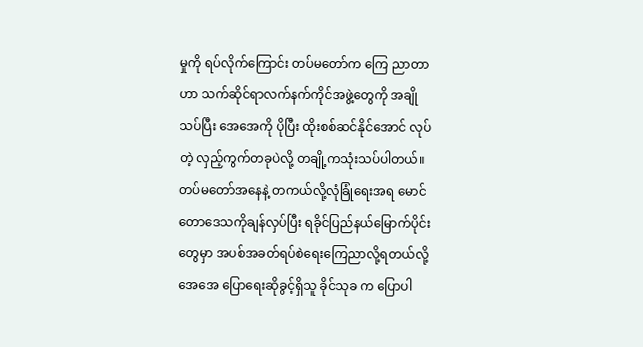မှုကို ရပ်လိုက်ကြောင်း တပ်မတော်က ကြေ ညာတာဟာ သက်ဆိုင်ရာလက်နက်ကိုင်အဖွဲ့တွေကို အချိုသပ်ပြီး အေအေကို ပိုပြီး ထိုးစစ်ဆင်နိုင်အောင် လုပ်တဲ့ လှည့်ကွက်တခုပဲလို့ တချို့ကသုံးသပ်ပါတယ်။တပ်မတော်အနေနဲ့ တကယ်လို့လုံခြုံရေးအရ မောင် တောဒေသကိုချန်လှပ်ပြီး ရခိုင်ပြည်နယ်မြောက်ပိုင်းတွေမှာ အပစ်အခတ်ရပ်စဲရေးကြေညာလို့ရတယ်လို့ အေအေ ပြောရေးဆိုခွင့်ရှိသူ ခိုင်သုခ က ပြောပါ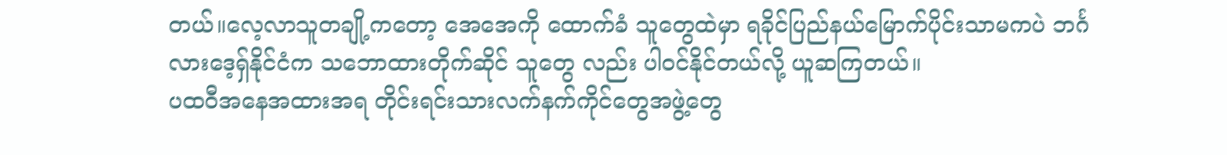တယ်။လေ့လာသူတချို့ကတော့ အေအေကို ထောက်ခံ သူတွေထဲမှာ ရခိုင်ပြည်နယ်မြောက်ပိုင်းသာမကပဲ ဘင်္ဂလားဒေ့ရှ်နိုင်ငံက သဘောထားတိုက်ဆိုင် သူတွေ လည်း ပါဝင်နိုင်တယ်လို့ ယူဆကြတယ်။
ပထဝီအနေအထားအရ တိုင်းရင်းသားလက်နက်ကိုင်တွေအဖွဲ့တွေ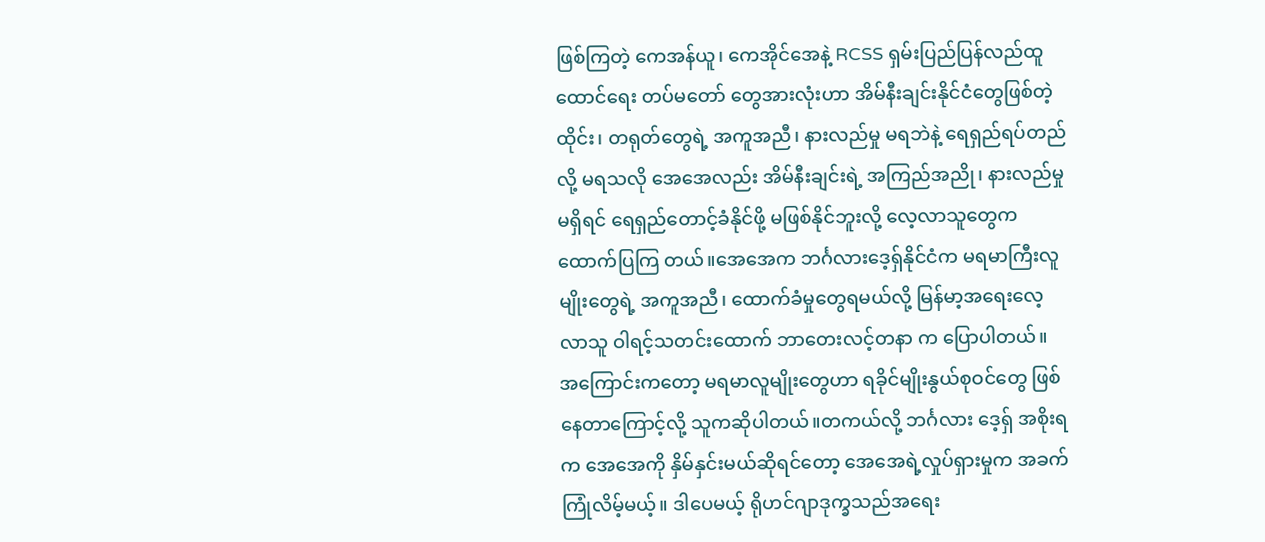ဖြစ်ကြတဲ့ ကေအန်ယူ၊ ကေအိုင်အေနဲ့ RCSS ရှမ်းပြည်ပြန်လည်ထူထောင်ရေး တပ်မတော် တွေအားလုံးဟာ အိမ်နီးချင်းနိုင်ငံတွေဖြစ်တဲ့ ထိုင်း၊ တရုတ်တွေရဲ့ အကူအညီ၊ နားလည်မှု မရဘဲနဲ့ ရေရှည်ရပ်တည်လို့ မရသလို အေအေလည်း အိမ်နီးချင်းရဲ့ အကြည်အညို၊ နားလည်မှုမရှိရင် ရေရှည်တောင့်ခံနိုင်ဖို့ မဖြစ်နိုင်ဘူးလို့ လေ့လာသူတွေက ထောက်ပြကြ တယ်။အေအေက ဘင်္ဂလားဒေ့ရှ်နိုင်ငံက မရမာကြီးလူမျိုးတွေရဲ့ အကူအညီ၊ ထောက်ခံမှုတွေရမယ်လို့ မြန်မာ့အရေးလေ့လာသူ ဝါရင့်သတင်းထောက် ဘာတေးလင့်တနာ က ပြောပါတယ်။ အကြောင်းကတော့ မရမာလူမျိုးတွေဟာ ရခိုင်မျိုးနွယ်စုဝင်တွေ ဖြစ်နေတာကြောင့်လို့ သူကဆိုပါတယ်။တကယ်လို့ ဘင်္ဂလား ဒေ့ရှ် အစိုးရက အေအေကို နှိမ်နှင်းမယ်ဆိုရင်တော့ အေအေရဲ့လှုပ်ရှားမှုက အခက်ကြုံလိမ့်မယ့်။ ဒါပေမယ့် ရိုဟင်ဂျာဒုက္ခသည်အရေး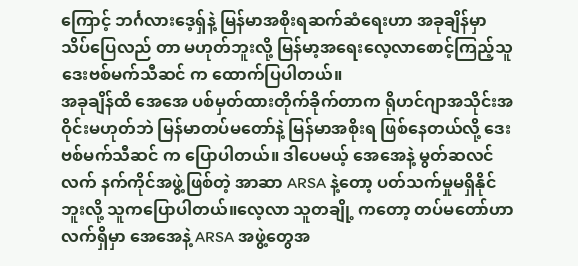ကြောင့် ဘင်္ဂလားဒေ့ရှ်နဲ့ မြန်မာအစိုးရဆက်ဆံရေးဟာ အခုချိန်မှာ သိပ်ပြေလည် တာ မဟုတ်ဘူးလို့ မြန်မာ့အရေးလေ့လာစောင့်ကြည့်သူ ဒေးဗစ်မက်သီဆင် က ထောက်ပြပါတယ်။
အခုချိန်ထိ အေအေ ပစ်မှတ်ထားတိုက်ခိုက်တာက ရိုဟင်ဂျာအသိုင်းအဝိုင်းမဟုတ်ဘဲ မြန်မာတပ်မတော်နဲ့ မြန်မာအစိုးရ ဖြစ်နေတယ်လို့ ဒေးဗစ်မက်သီဆင် က ပြောပါတယ်။ ဒါပေမယ့် အေအေနဲ့ မွတ်ဆလင် လက် နက်ကိုင်အဖွဲ့ဖြစ်တဲ့ အာဆာ ARSA နဲ့တော့ ပတ်သက်မှုမရှိနိုင်ဘူးလို့ သူကပြောပါတယ်။လေ့လာ သူတချို့ ကတော့ တပ်မတော်ဟာ လက်ရှိမှာ အေအေနဲ့ ARSA အဖွဲ့တွေအ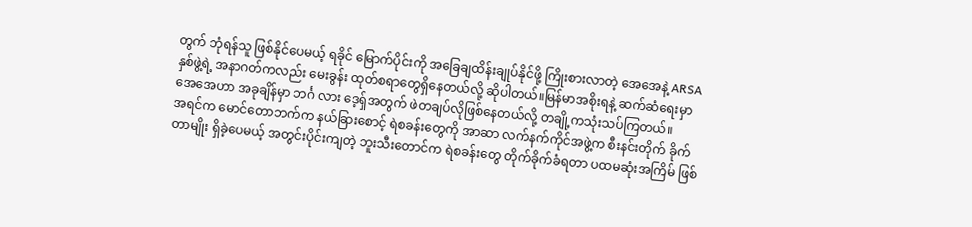တွက် ဘုံရန်သူ ဖြစ်နိုင်ပေမယ့် ရခိုင် မြောက်ပိုင်းကို အခြေချထိန်းချုပ်နိုင်ဖို့ ကြိုးစားလာတဲ့ အေအေနဲ့ ARSA နှစ်ဖွဲ့ရဲ့ အနာဂတ်ကလည်း မေးခွန်း ထုတ်စရာတွေရှိနေတယ်လို့ ဆိုပါတယ်။မြန်မာအစိုးရနဲ့ ဆက်ဆံရေးမှာ အေအေဟာ အခုချိန်မှာ ဘင်္ဂ လား ဒေ့ရှ်အတွက် ဖဲတချပ်လိုဖြစ်နေတယ်လို့ တချို့ကသုံးသပ်ကြတယ်။
အရင်က မောင်တောဘက်က နယ်ခြားစောင့် ရဲစခန်းတွေကို အာဆာ လက်နက်ကိုင်အဖွဲ့က စီးနင်းတိုက် ခိုက်တာမျိုး ရှိခဲ့ပေမယ့် အတွင်းပိုင်းကျတဲ့ ဘူးသီးတောင်က ရဲစခန်းတွေ တိုက်ခိုက်ခံရတာ ပထမဆုံးအကြိမ် ဖြစ်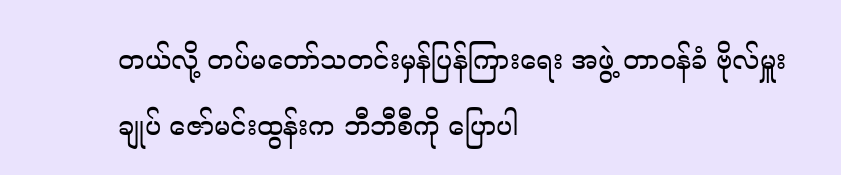တယ်လို့ တပ်မတော်သတင်းမှန်ပြန်ကြားရေး အဖွဲ့ တာဝန်ခံ ဗိုလ်မှူးချုပ် ဇော်မင်းထွန်းက ဘီဘီစီကို ပြောပါ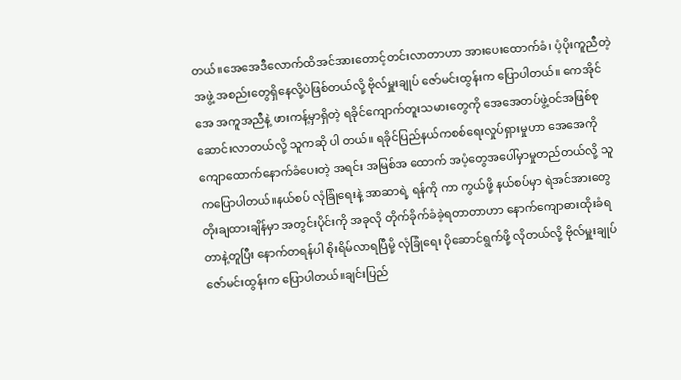တယ်။အေအေဒီလောက်ထိအင်အားတောင့်တင်းလာတာဟာ အားပေးထောက်ခံ၊ ပံ့ပိုးကူညီတဲ့ အဖွဲ့ အစည်းတွေရှိနေလို့ပဲဖြစ်တယ်လို့ ဗိုလ်မှူးချုပ် ဇော်မင်းထွန်းက ပြောပါတယ်။ ကေအိုင်အေ အကူအညီနဲ့ ဖားကန့်မှာရှိတဲ့ ရခိုင်ကျောက်တူးသမားတွေကို အေအေတပ်ဖွဲ့ဝင်အဖြစ်စုဆောင်းလာတယ်လို့ သူကဆို ပါ တယ်။ ရခိုင်ပြည်နယ်ကစစ်ရေးလှုပ်ရှားမှုဟာ အေအေကို ကျောထောက်နောက်ခံပေးတဲ့ အရင်း အမြစ်အ ထောက် အပံ့တွေအပေါ်မှာမှုတည်တယ်လို့ သူကပြောပါတယ်။နယ်စပ် လုံခြုံရေးနဲ့ အာဆာရဲ့ ရန်ကို ကာ ကွယ်ဖို့ နယ်စပ်မှာ ရဲအင်အားတွေ တိုးချထားချိန်မှာ အတွင်းပိုင်းကို အခုလို တိုက်ခိုက်ခံခဲ့ရတာတာဟာ နောက်ကျောဓားထိုးခံရတာနဲ့တူပြီး နောက်တရန်ပါ စိုးရိမ်လာရပြီမို့ လုံခြုံရေး ပိုဆောင်ရွက်ဖို့ လိုတယ်လို့ ဗိုလ်မှူးချုပ် ဇော်မင်းထွန်းက ပြောပါတယ်။ချင်းပြည်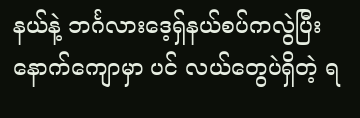နယ်နဲ့ ဘင်္ဂလားဒေ့ရှ်နယ်စပ်ကလွဲပြီး နောက်ကျောမှာ ပင် လယ်တွေပဲရှိတဲ့ ရ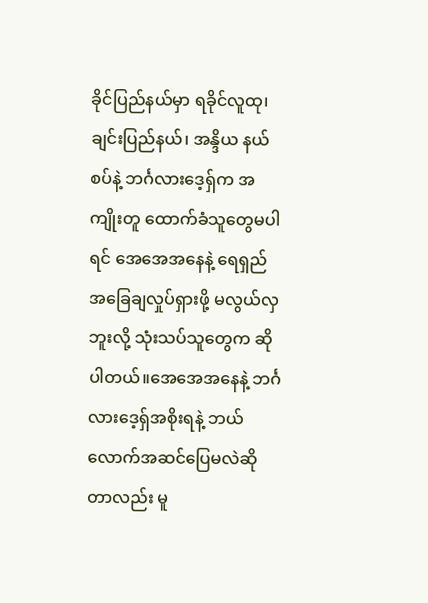ခိုင်ပြည်နယ်မှာ ရခိုင်လူထု၊ ချင်းပြည်နယ်၊ အန္ဒိယ နယ် စပ်နဲ့ ဘင်္ဂလားဒေ့ရှ်က အကျိုးတူ ထောက်ခံသူတွေမပါရင် အေအေအနေနဲ့ ရေရှည်အခြေချလှုပ်ရှားဖို့ မလွယ်လှဘူးလို့ သုံးသပ်သူတွေက ဆိုပါတယ်။အေအေအနေနဲ့ ဘင်္ဂလားဒေ့ရှ်အစိုးရနဲ့ ဘယ်လောက်အဆင်ပြေမလဲဆိုတာလည်း မူ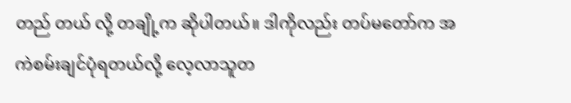တည် တယ် လို့ တချို့က ဆိုပါတယ်။ ဒါကိုလည်း တပ်မတော်က အကဲစမ်းချင်ပုံရတယ်လို့ လေ့လာသူတ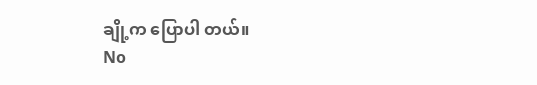ချို့က ပြောပါ တယ်။
No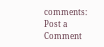comments:
Post a Comment